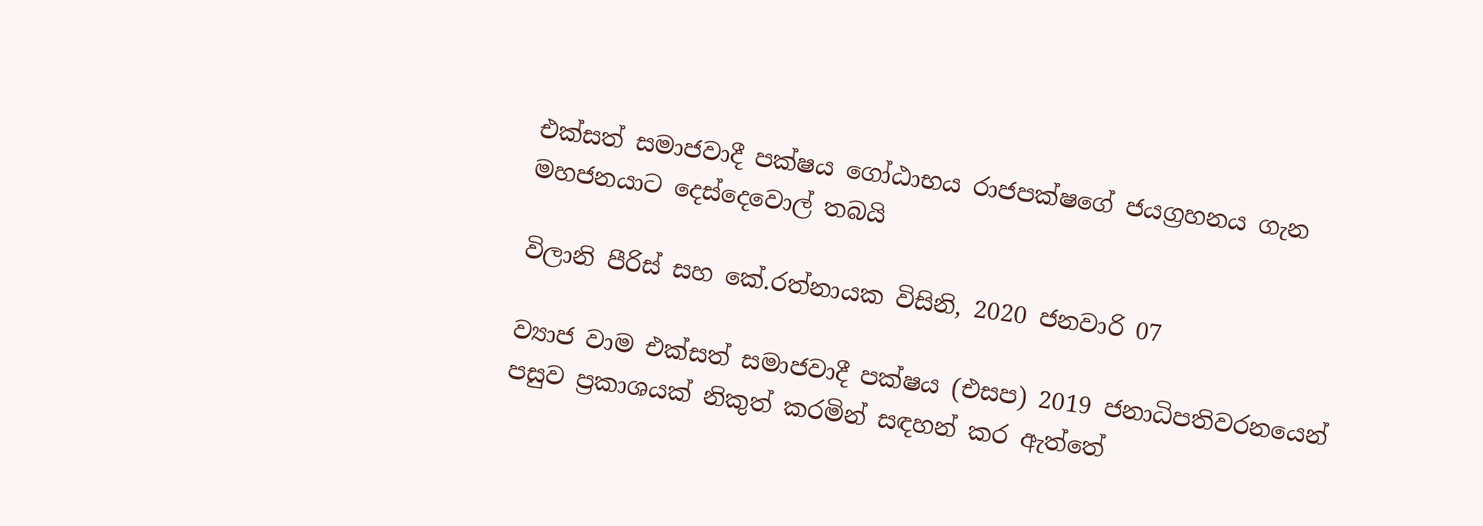එක්සත් සමාජවාදී පක්ෂය ගෝඨාභය රාජපක්ෂගේ ජයග්‍රහනය ගැන මහජනයාට දෙස්දෙවොල් තබයි

විලානි පීරිස් සහ කේ.රත්නායක විසිනි, 2020 ජනවාරි 07

ව්‍යාජ වාම එක්සත් සමාජවාදී පක්ෂය (එසප) 2019 ජනාධිපතිවරනයෙන් පසුව ප්‍රකාශයක් නිකුත් කරමින් සඳහන් කර ඇත්තේ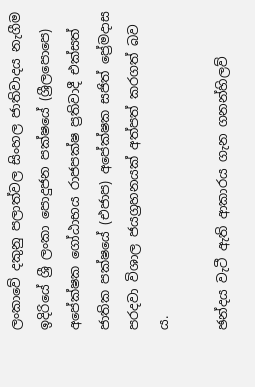ලංකාවේ දකුනු පලාත්වල සිංහල ජාතිවාදය නැගීම ඉදිරියේ ශ්‍රී ලංකා පොදුජන පක්ෂයේ (ශ්‍රීලපොපෙ) අපේක්ෂක ගෝඨාභය රාජපක්ෂ ප්‍රතිවාදී එක්සත් ජාතික පක්ෂයේ (එජාප) අපේක්ෂක සජිත් ප්‍රේමදාස පරදවා විශාල ජයග්‍රහනයක් අත්පත් කරගත් බව ය.

ඡන්දය වැටී ඇති ආකාරය ගැන ගනන්හිලව්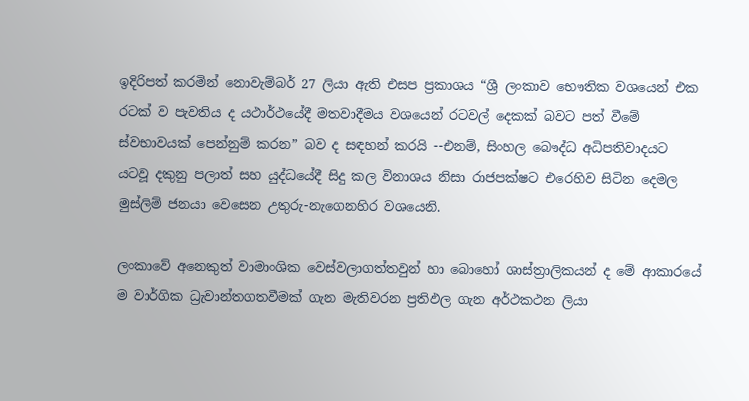ඉදිරිපත් කරමින් නොවැම්බර් 27 ලියා ඇති එසප ප්‍රකාශය “ශ්‍රී ලංකාව භෞතික වශයෙන් එක රටක් ව පැවතිය ද යථාර්ථයේදී මතවාදීමය වශයෙන් රටවල් දෙකක් බවට පත් වීමේ ස්වභාවයක් පෙන්නුම් කරන” බව ද සඳහන් කරයි --එනම්, සිංහල බෞද්ධ අධිපතිවාදයට යටවූ දකුනු පලාත් සහ යුද්ධයේදී සිදු කල විනාශය නිසා රාජපක්ෂට එරෙහිව සිටින දෙමල මුස්ලිම් ජනයා වෙසෙන උතුරු-නැගෙනහිර වශයෙනි.

ලංකාවේ අනෙකුත් වාමාංශික වෙස්වලාගත්තවුන් හා බොහෝ ශාස්ත්‍රාලිකයන් ද මේ ආකාරයේ ම වාර්ගික ධ්‍රැවාන්තගතවීමක් ගැන මැතිවරන ප්‍රතිඵල ගැන අර්ථකථන ලියා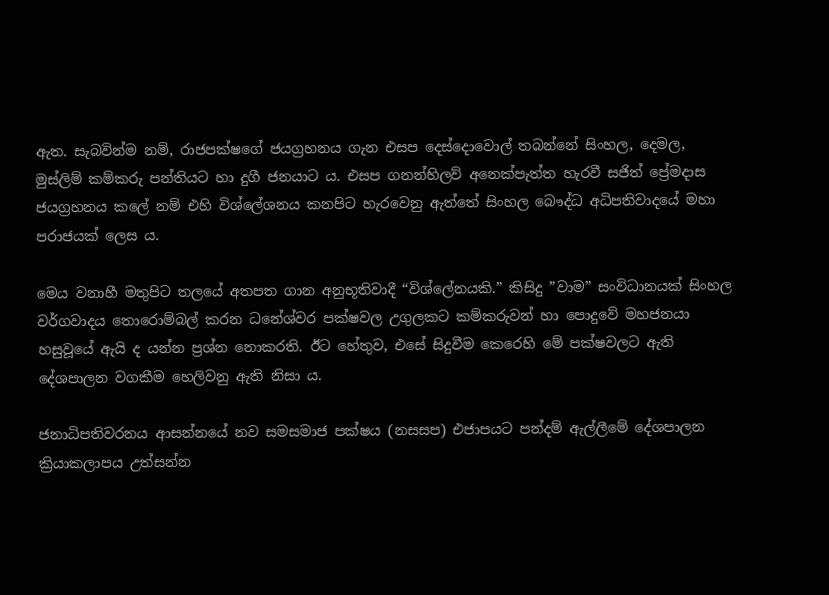ඇත. සැබවින්ම නම්, රාජපක්ෂගේ ජයග්‍රහනය ගැන එසප දෙස්දොවොල් තබන්නේ සිංහල, දෙමල, මුස්ලිම් කම්කරු පන්තියට හා දුගී ජනයාට ය. එසප ගනන්හිලව් අනෙක්පැත්ත හැරවී සජිත් ප්‍රේමදාස ජයග්‍රහනය කලේ නම් එහි විශ්ලේශනය කනපිට හැරවෙනු ඇත්තේ සිංහල බෞද්ධ අධිපතිවාදයේ මහා පරාජයක් ලෙස ය.

මෙය වනාහී මතුපිට තලයේ අතපත ගාන අනුභූතිවාදී “විශ්ලේනයකි.” කිසිදු ”වාම” සංවිධානයක් සිංහල වර්ගවාදය තොරොම්බල් කරන ධනේශ්වර පක්ෂවල උගුලකට කම්කරුවන් හා පොදුවේ මහජනයා හසුවූයේ ඇයි ද යන්න ප්‍රශ්න නොකරති. ඊට හේතුව, එසේ සිදුවීම කෙරෙහි මේ පක්ෂවලට ඇති දේශපාලන වගකීම හෙලිවනු ඇති නිසා ය.

ජනාධිපතිවරනය ආසන්නයේ නව සමසමාජ පක්ෂය (නසසප) එජාපයට පන්දම් ඇල්ලීමේ දේශපාලන ක්‍රියාකලාපය උත්සන්න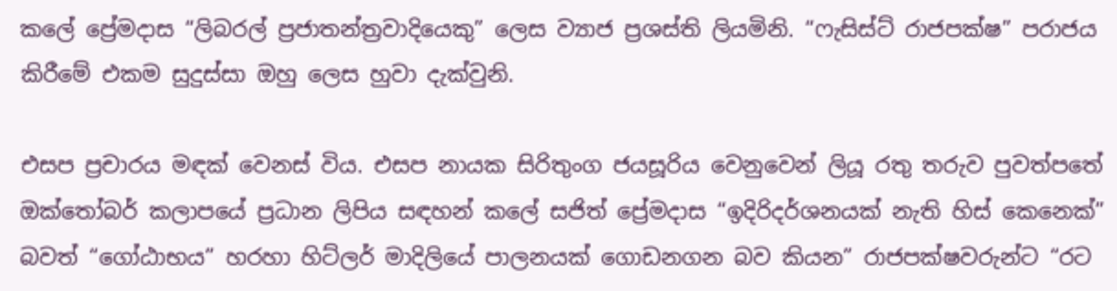කලේ ප්‍රේමදාස “ලිබරල් ප්‍රජාතන්ත්‍රවාදියෙකු” ලෙස ව්‍යාජ ප්‍රශස්ති ලියමිනි. “ෆැසිස්ට් රාජපක්ෂ” පරාජය කිරීමේ එකම සුදුස්සා ඔහු ලෙස හුවා දැක්වුනි.

එසප ප්‍රචාරය මඳක් වෙනස් විය. එසප නායක සිරිතුංග ජයසූරිය වෙනුවෙන් ලියූ රතු තරුව පුවත්පතේ ඔක්තෝබර් කලාපයේ ප්‍රධාන ලිපිය සඳහන් කලේ සජිත් ප්‍රේමදාස “ඉදිරිදර්ශනයක් නැති හිස් කෙනෙක්” බවත් “ගෝඨාභය” හරහා හිට්ලර් මාදිලියේ පාලනයක් ගොඩනගන බව කියන” රාජපක්ෂවරුන්ට “රට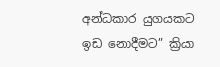අන්ධකාර යුගයකට ඉඩ නොදීමට” ක්‍රියා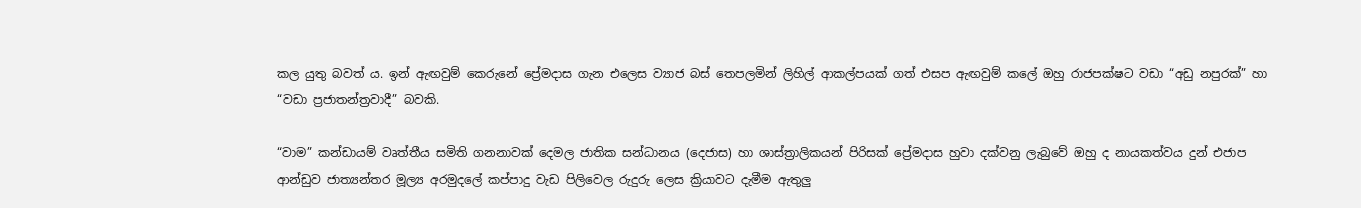කල යුතු බවත් ය. ඉන් ඇඟවුම් කෙරුනේ ප්‍රේමදාස ගැන එලෙස ව්‍යාජ බස් තෙපලමින් ලිහිල් ආකල්පයක් ගත් එසප ඇඟවුම් කලේ ඔහු රාජපක්ෂට වඩා “අඩු නපුරක්” හා “වඩා ප්‍රජාතන්ත්‍රවාදී” බවකි.

“වාම” කන්ඩායම් වෘත්තීය සමිති ගනනාවක් දෙමල ජාතික සන්ධානය (දෙජාස) හා ශාස්ත්‍රාලිකයන් පිරිසක් ප්‍රේමදාස හුවා දක්වනු ලැබුවේ ඔහු ද නායකත්වය දුන් එජාප ආන්ඩුව ජාත්‍යන්තර මූල්‍ය අරමුදලේ කප්පාදු වැඩ පිලිවෙල රුදුරු ලෙස ක්‍රියාවට දැමීම ඇතුලු‍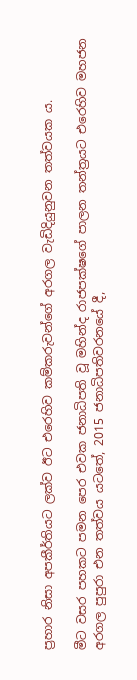ප්‍රහාර නිසා අපකීර්තියට ලක්ව ඊට එරෙහිව කම්කරුවන්ගේ අරගල වැඩිදියුනුවන තත්වයක ය.

මීට වසර පහකට පමන පෙර එවක ජනාධිපති වූ මහින්ද රාජපක්ෂගේ පාලන තන්ත්‍රයට එරෙහිව මහජන අරගල පුපුරා එන තත්වය යටතේ, 2015 ජනාධිපතිවරනයේ දී,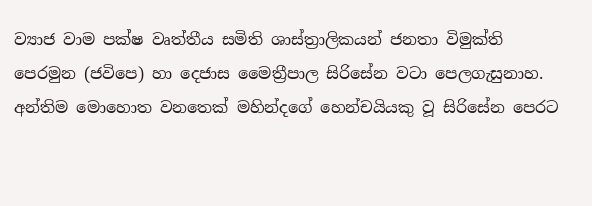ව්‍යාජ වාම පක්ෂ වෘත්තීය සමිති ශාස්ත්‍රාලිකයන් ජනතා විමුක්ති පෙරමුන (ජවිපෙ) හා දෙජාස මෛත්‍රීපාල සිරිසේන වටා පෙලගැසුනාහ. අන්තිම මොහොත වනතෙක් මහින්දගේ හෙන්චයියකු වූ සිරිසේන පෙරට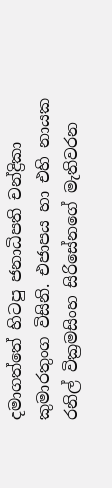දමාගත්තේ හිටපු ජනාධිපති චන්ද්‍රිකා කුමාරතුංග විසිනි. එජාපය හා එහි නායක රනිල් වික්‍රමසිංහ සිරිසේනගේ මැතිවරන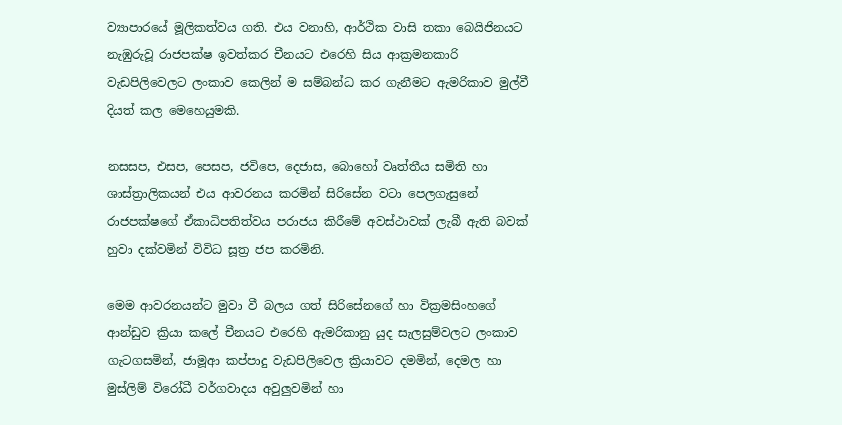ව්‍යාපාරයේ මූලිකත්වය ගති. එය වනාහි, ආර්ථික වාසි තකා බෙයිජිනයට නැඹුරුවූ රාජපක්ෂ ඉවත්කර චීනයට එරෙහි සිය ආක්‍රමනකාරි වැඩපිලිවෙලට ලංකාව කෙලින් ම සම්බන්ධ කර ගැනීමට ඇමරිකාව මුල්වී දියත් කල මෙහෙයුමකි.

නසසප, එසප, පෙසප, ජවිපෙ, දෙජාස, බොහෝ වෘත්තීය සමිති හා ශාස්ත්‍රාලිකයන් එය ආවරනය කරමින් සිරිසේන වටා පෙලගැසුනේ රාජපක්ෂගේ ඒකාධිපතිත්වය පරාජය කිරීමේ අවස්ථාවක් ලැබී ඇති බවක් හුවා දක්වමින් විවිධ සූත්‍ර ජප කරමිනි.

මෙම ආවරනයන්ට මුවා වී බලය ගත් සිරිසේනගේ හා වික්‍රමසිංහගේ ආන්ඩුව ක්‍රියා කලේ චීනයට එරෙහි ඇමරිකානු යුද සැලසුම්වලට ලංකාව ගැටගසමින්, ජාමූආ කප්පාදු වැඩපිලිවෙල ක්‍රියාවට දමමින්, දෙමල හා මුස්ලිම් විරෝධී වර්ගවාදය අවුලු‍වමින් හා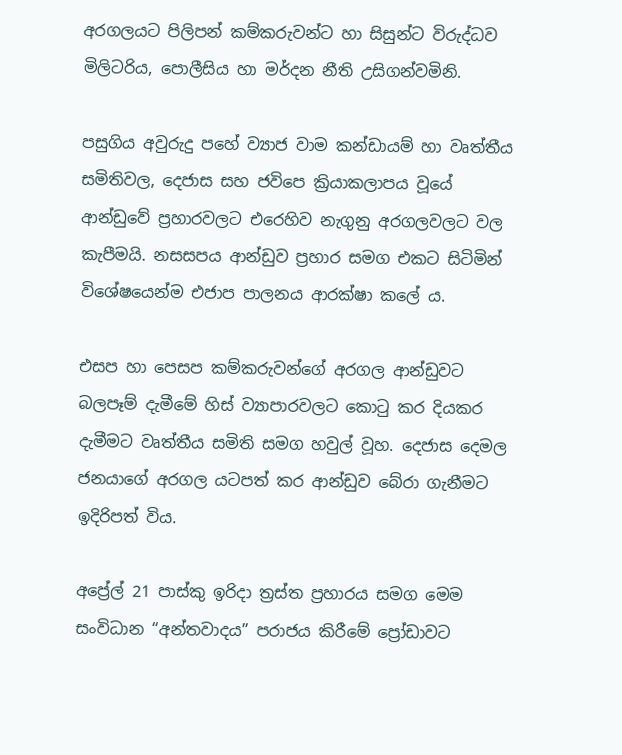අරගලයට පිලිපන් කම්කරුවන්ට හා සිසුන්ට විරුද්ධව මිලිටරිය, පොලීසිය හා මර්දන නීති උසිගන්වමිනි.

පසුගිය අවුරුදු පහේ ව්‍යාජ වාම කන්ඩායම් හා වෘත්තීය සමිතිවල, දෙජාස සහ ජවිපෙ ක්‍රියාකලාපය වූයේ ආන්ඩුවේ ප්‍රහාරවලට එරෙහිව නැගුනු අරගලවලට වල කැපීමයි. නසසපය ආන්ඩුව ප්‍රහාර සමග එකට සිටිමින් විශේෂයෙන්ම එජාප පාලනය ආරක්ෂා කලේ ය.

එසප හා පෙසප කම්කරුවන්ගේ අරගල ආන්ඩුවට බලපෑම් දැමීමේ හිස් ව්‍යාපාරවලට කොටු කර දියකර දැමීමට වෘත්තීය සමිති සමග හවුල් වූහ. දෙජාස දෙමල ජනයාගේ අරගල යටපත් කර ආන්ඩුව බේරා ගැනීමට ඉදිරිපත් විය.

අප්‍රේල් 21 පාස්කු ඉරිදා ත්‍රස්ත ප්‍රහාරය සමග මෙම සංවිධාන “අන්තවාදය” පරාජය කිරීමේ ප්‍රෝඩාවට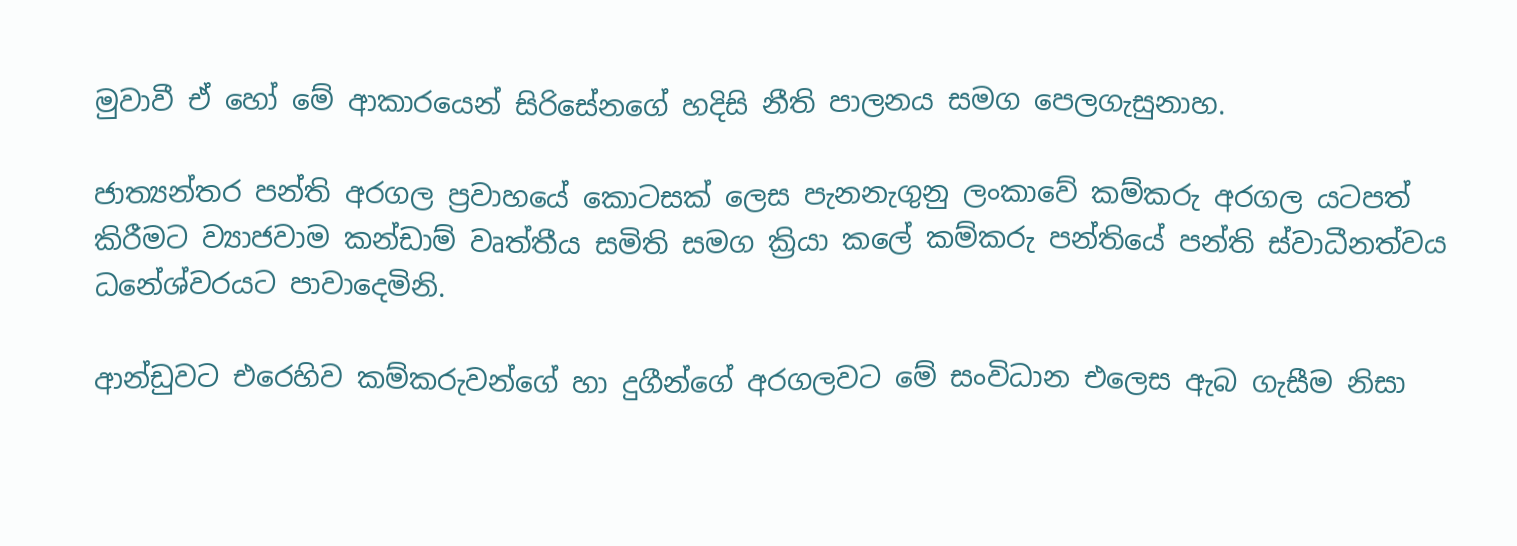මුවාවී ඒ හෝ මේ ආකාරයෙන් සිරිසේනගේ හදිසි නීති පාලනය සමග පෙලගැසුනාහ.

ජාත්‍යන්තර පන්ති අරගල ප්‍රවාහයේ කොටසක් ලෙස පැනනැගුනු ලංකාවේ කම්කරු අරගල යටපත් කිරීමට ව්‍යාජවාම කන්ඩාම් වෘත්තීය සමිති සමග ක්‍රියා කලේ කම්කරු පන්තියේ පන්ති ස්වාධීනත්වය ධනේශ්වරයට පාවාදෙමිනි.

ආන්ඩුවට එරෙහිව කම්කරුවන්ගේ හා දුගීන්ගේ අරගලවට මේ සංවිධාන එලෙස ඇබ ගැසීම නිසා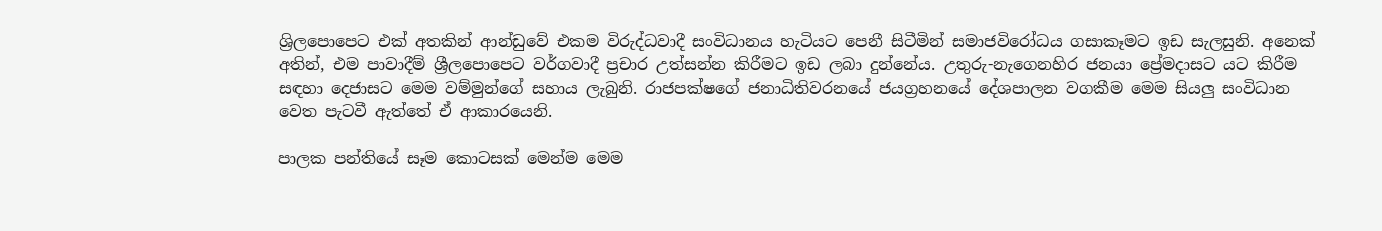ශ්‍රිලපොපෙට එක් අතකින් ආන්ඩුවේ එකම විරුද්ධවාදී සංවිධානය හැටියට පෙනී සිටීමින් සමාජවිරෝධය ගසාකෑමට ඉඩ සැලසුනි. අනෙක් අතින්, එම පාවාදීම් ශ්‍රීලපොපෙට වර්ගවාදී ප්‍රචාර උත්සන්න කිරීමට ඉඩ ලබා දුන්නේය. උතුරු-නැගෙනහිර ජනයා ප්‍රේමදාසට යට කිරීම සඳහා දෙජාසට මෙම වම්මුන්ගේ සහාය ලැබුනි. රාජපක්ෂගේ ජනාධිතිවරනයේ ජයග්‍රහනයේ දේශපාලන වගකීම මෙම සියලු‍ සංවිධාන වෙත පැටවී ඇත්තේ ඒ ආකාරයෙනි.

පාලක පන්තියේ සෑම කොටසක් මෙන්ම මෙම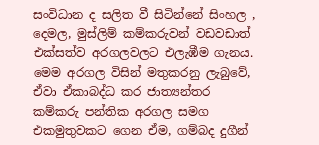සංවිධාන ද සලිත වී සිටින්නේ සිංහල , දෙමල, මුස්ලිම් කම්කරුවන් වඩවඩාත් එක්සත්ව අරගලවලට එලැඹීම ගැනය. මෙම අරගල විසින් මතුකරනු ලැබුවේ, ඒවා ඒකාබද්ධ කර ජාත්‍යන්තර කම්කරු පන්තික අරගල සමග එකමුතුවකට ගෙන ඒම, ගම්බද දුගීන්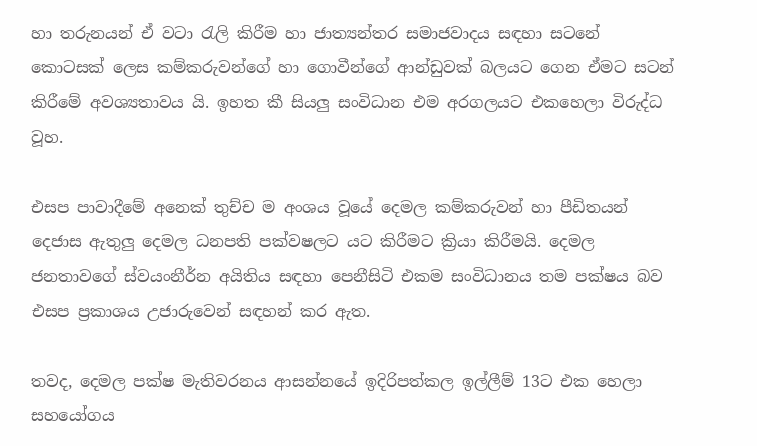හා තරුනයන් ඒ වටා රැලි කිරීම හා ජාත්‍යන්තර සමාජවාදය සඳහා සටනේ කොටසක් ලෙස කම්කරුවන්ගේ හා ගොවීන්ගේ ආන්ඩුවක් බලයට ගෙන ඒමට සටන් කිරීමේ අවශ්‍යතාවය යි. ඉහත කී සියලු‍ සංවිධාන එම අරගලයට එකහෙලා විරුද්ධ වූහ.

එසප පාවාදීමේ අනෙක් තුච්ච ම අංශය වූයේ දෙමල කම්කරුවන් හා පීඩිතයන් දෙජාස ඇතුලු‍ දෙමල ධනපති පක්වෂලට යට කිරීමට ක්‍රියා කිරීමයි. දෙමල ජනතාවගේ ස්වයංනීර්න අයිතිය සඳහා පෙනීසිටි එකම සංවිධානය තම පක්ෂය බව එසප ප්‍රකාශය උජාරුවෙන් සඳහන් කර ඇත.

තවද, දෙමල පක්ෂ මැතිවරනය ආසන්නයේ ඉදිරිපත්කල ඉල්ලීම් 13ට එක හෙලා සහයෝගය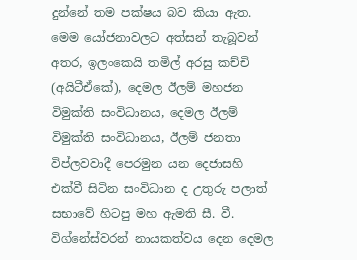දුන්නේ තම පක්ෂය බව කියා ඇත. මෙම යෝජනාවලට අත්සන් තැබූවන් අතර, ඉලංකෙයි තමිල් අරසු කච්චි (අයිටීඒකේ), දෙමල ඊලම් මහජන විමුක්ති සංවිධානය, දෙමල ඊලම් විමුක්ති සංවිධානය, ඊලම් ජනතා විප්ලවවාදී පෙරමුන යන දෙජාසහි එක්වී සිටින සංවිධාන ද උතුරු පලාත් සභාවේ හිටපු මහ ඇමති සී. වී. විග්නේස්වරන් නායකත්වය දෙන දෙමල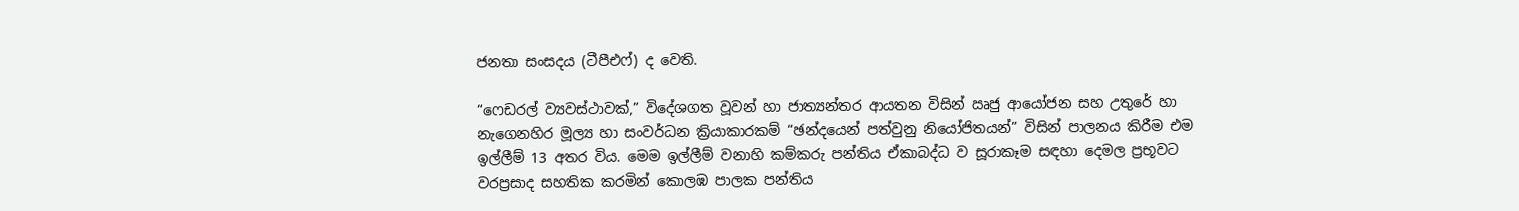ජනතා සංසදය (ටීපීඑෆ්) ද වෙති.

“ෆෙඩරල් ව්‍යවස්ථාවක්,” විදේශගත වූවන් හා ජාත්‍යන්තර ආයතන විසින් ඍජු ආයෝජන සහ උතුරේ හා නැගෙනහිර මූල්‍ය හා සංවර්ධන ක්‍රියාකාරකම් “ඡන්දයෙන් පත්වුනු නියෝජිතයන්” විසින් පාලනය කිරීම එම ඉල්ලීම් 13 අතර විය. මෙම ඉල්ලීම් වනාහි කම්කරු පන්තිය ඒකාබද්ධ ව සූරාකෑම සඳහා දෙමල ප්‍රභූවට වරප්‍රසාද සහතික කරමින් කොලඹ පාලක පන්තිය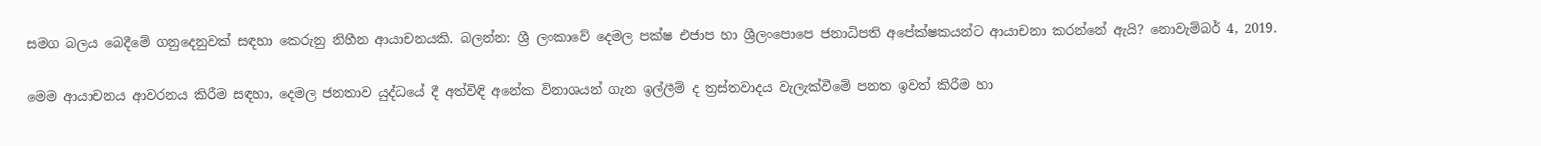සමග බලය බෙදීමේ ගනුදෙනුවක් සඳහා කෙරුනු නිහීන ආයාචනයකි. බලන්න: ශ්‍රී ලංකාවේ දෙමල පක්ෂ එජාප හා ශ්‍රීලංපොපෙ ජනාධිපති අපේක්ෂකයන්ට ආයාචනා කරන්නේ ඇයි? නොවැම්බර් 4, 2019.

මෙම ආයාචනය ආවරනය කිරීම සඳහා, දෙමල ජනතාව යුද්ධයේ දී අත්විඳි අනේක විනාශයන් ගැන ඉල්ලීම් ද ත්‍රස්තවාදය වැලැක්වීමේ පනත ඉවත් කිරීම හා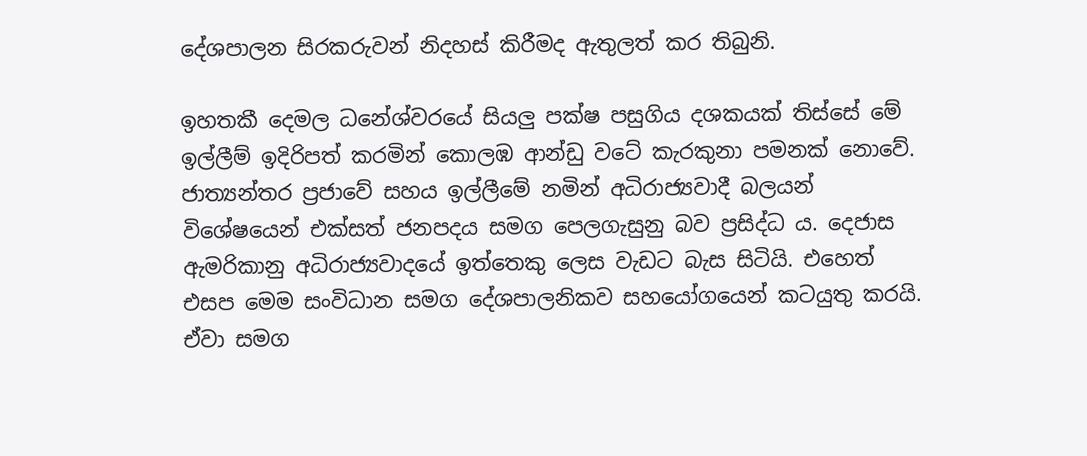දේශපාලන සිරකරුවන් නිදහස් කිරීමද ඇතුලත් කර තිබුනි.

ඉහතකී දෙමල ධනේශ්වරයේ සියලු‍ පක්ෂ පසුගිය දශකයක් තිස්සේ මේ ඉල්ලීම් ඉදිරිපත් කරමින් කොලඹ ආන්ඩු වටේ කැරකුනා පමනක් නොවේ. ජාත්‍යන්තර ප්‍රජාවේ සහය ඉල්ලීමේ නමින් අධිරාජ්‍යවාදී බලයන් විශේෂයෙන් එක්සත් ජනපදය සමග පෙලගැසුනු බව ප්‍රසිද්ධ ය. දෙජාස ඇමරිකානු අධිරාජ්‍යවාදයේ ඉත්තෙකු ලෙස වැඩට බැස සිටියි. එහෙත් එසප මෙම සංවිධාන සමග දේශපාලනිකව සහයෝගයෙන් කටයුතු කරයි. ඒවා සමග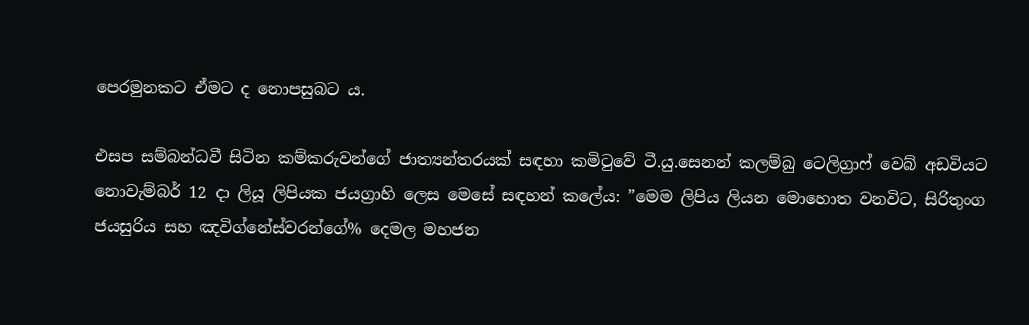පෙරමුනකට ඒමට ද නොපසුබට ය.

එසප සම්බන්ධවී සිටින කම්කරුවන්ගේ ජාත්‍යන්තරයක් සඳහා කමිටුවේ ටී.යු.සෙනන් කලම්බු ටෙලිග්‍රාෆ් වෙබ් අඩවියට නොවැම්බර් 12 දා ලියූ ලිපියක ජයග්‍රාහි ලෙස මෙසේ සඳහන් කලේය: ”මෙම ලිපිය ලියන මොහොත වනවිට, සිරිතුංග ජයසුරිය සහ ඤවිග්නේස්වරන්ගේ% දෙමල මහජන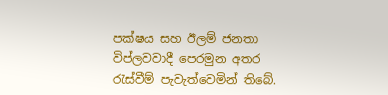පක්ෂය සහ ඊලම් ජනතා විප්ලවවාදී පෙරමුන අතර රැස්වීම් පැවැත්වෙමින් තිබේ.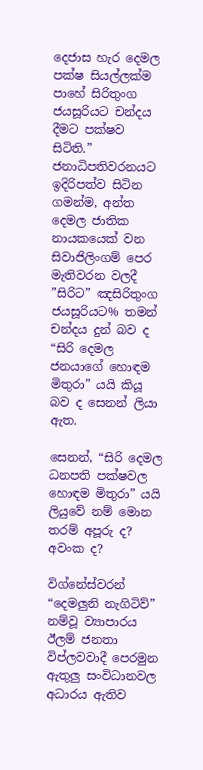දෙජාස හැර දෙමල පක්ෂ සියල්ලක්ම පාහේ සිරිතුංග ජයසූරියට චන්දය දීමට පක්ෂව සිටිති.” ජනාධිපතිවරනයට ඉදිරිපත්ව සිටින ගමන්ම, අන්ත දෙමල ජාතික නායකයෙක් වන සිවාජිලිංගම් පෙර මැතිවරන වලදී ”සිරිට” ඤසිරිතුංග ජයසූරියට% තමන් චන්දය දුන් බව ද “සිරි දෙමල ජනයාගේ හොඳම මිතුරා” යයි කියූ බව ද සෙනන් ලියා ඇත.

සෙනන්, “සිරි දෙමල ධනපති පක්ෂවල හොඳම මිතුරා” යයි ලියුවේ නම් මොන තරම් අපූරු ද? අවංක ද?

විග්නේස්වරන් “දෙමලු‍නි නැගිටිව්” නම්වූ ව්‍යාපාරය ඊලම් ජනතා විප්ලවවාදී පෙරමුන ඇතුලු‍ සංවිධානවල අධාරය ඇතිව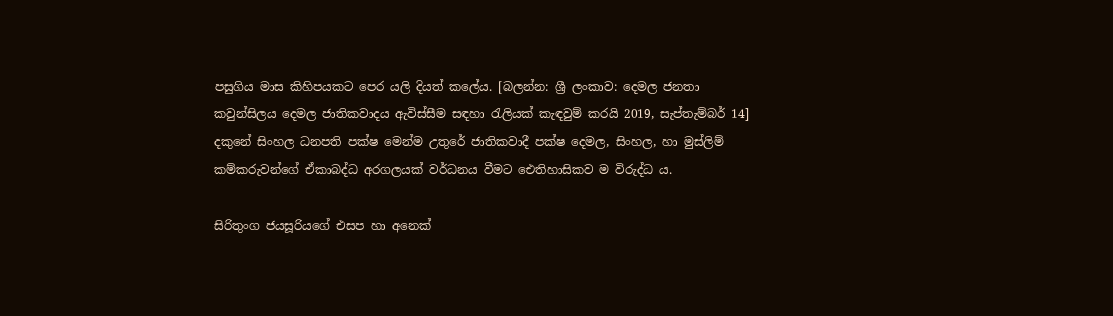පසුගිය මාස කිහිපයකට පෙර යලි දියත් කලේය. [බලන්න: ශ්‍රී ලංකාව: දෙමල ජනතා කවුන්සිලය දෙමල ජාතිකවාදය ඇවිස්සීම සඳහා රැලියක් කැඳවුම් කරයි 2019, සැප්තැම්බර් 14] දකුනේ සිංහල ධනපති පක්ෂ මෙන්ම උතුරේ ජාතිකවාදී පක්ෂ දෙමල, සිංහල, හා මුස්ලිම් කම්කරුවන්ගේ ඒකාබද්ධ අරගලයක් වර්ධනය වීමට ඓතිහාසිකව ම විරුද්ධ ය.

සිරිතුංග ජයසූරියගේ එසප හා අනෙක්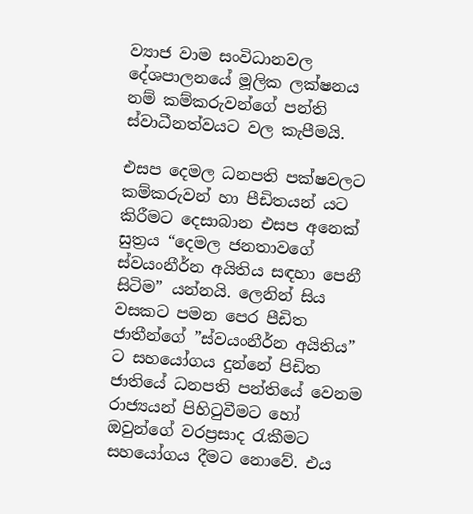ව්‍යාජ වාම සංවිධානවල දේශපාලනයේ මූලික ලක්ෂනය නම් කම්කරුවන්ගේ පන්ති ස්වාධීනත්වයට වල කැපීමයි.

එසප දෙමල ධනපති පක්ෂවලට කම්කරුවන් හා පීඩිතයන් යට කිරීමට දෙසාබාන එසප අනෙක් සුත්‍රය “දෙමල ජනතාවගේ ස්වයංනීර්න අයිතිය සඳහා පෙනී සිටිම” යන්නයි. ලෙනින් සිය වසකට පමන පෙර පීඩිත ජාතීන්ගේ ”ස්වයංනීර්න අයිතිය” ට සහයෝගය දුන්නේ පිඩිත ජාතියේ ධනපති පන්තියේ වෙනම රාජ්‍යයන් පිහිටුවීමට හෝ ඔවුන්ගේ වරප්‍රසාද රැකීමට සහයෝගය දීමට නොවේ. එය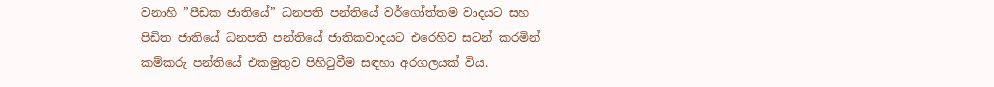වනාහි ”පීඩක ජාතියේ” ධනපති පන්තියේ වර්ගෝත්තම වාදයට සහ පිඩිත ජාතියේ ධනපති පන්තියේ ජාතිකවාදයට එරෙහිව සටන් කරමින් කම්කරු පන්තියේ එකමුතුව පිහිටුවීම සඳහා අරගලයක් විය.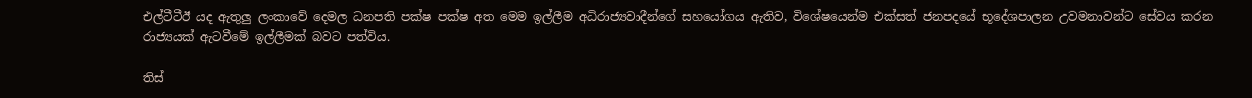එල්ටීටීඊ යද ඇතුලු‍ ලංකාවේ දෙමල ධනපති පක්ෂ පක්ෂ අත මෙම ඉල්ලීම අධිරාජ්‍යවාදීන්ගේ සහයෝගය ඇතිව, විශේෂයෙන්ම එක්සත් ජනපදයේ භූදේශපාලන උවමනාවන්ට සේවය කරන රාජ්‍යයක් ඇටවීමේ ඉල්ලීමක් බවට පත්විය.

තිස්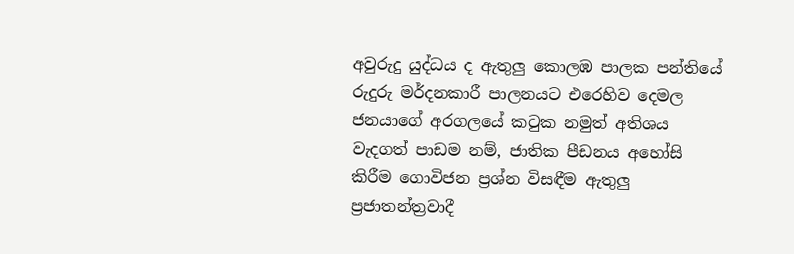අවුරුදු යුද්ධය ද ඇතුලු‍ කොලඹ පාලක පන්තියේ රුදුරු මර්දනකාරී පාලනයට එරෙහිව දෙමල ජනයාගේ අරගලයේ කටුක නමුත් අතිශය වැදගත් පාඩම නම්, ජාතික පීඩනය අහෝසි කිරීම ගොවිජන ප්‍රශ්න විසඳීම ඇතුලු‍ ප්‍රජාතන්ත්‍රවාදී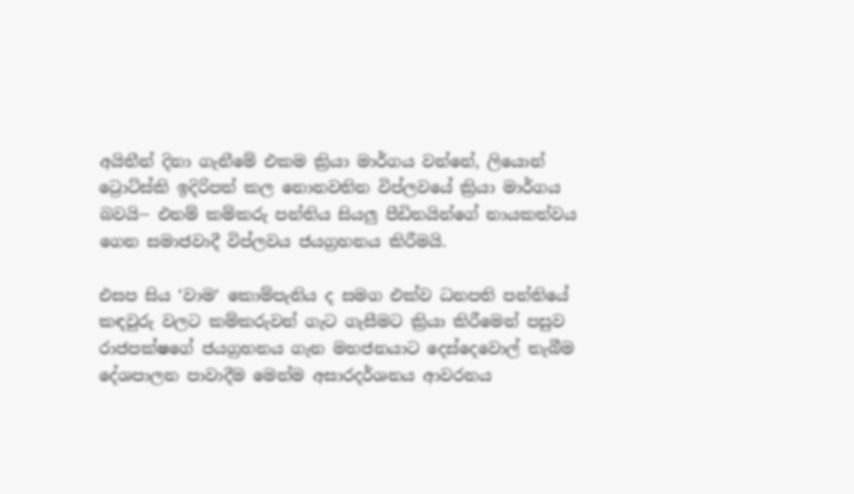අයිතීන් දිනා ගැනීමේ එකම ක්‍රියා මාර්ගය වන්නේ, ලියොන් ට්‍රොට්ස්කි ඉදිරිපත් කල නොනවතින විප්ලවයේ ක්‍රියා මාර්ගය බවයි-- එනම් කම්කරු පන්තිය සියලු‍ පීඩිතයින්ගේ නායකත්වය ගෙන සමාජවාදී විප්ලවය ජයග්‍රහනය කිරීමයි.

එසප සිය ‘වාම‘ කොම්පැනිය ද සමග එක්ව ධනපති පන්තියේ කඳවුරු වලට කම්කරුවන් ගැට ගැසීමට ක්‍රියා කිරීමෙන් පසුව රාජපක්ෂගේ ජයග්‍රහනය ගැන මහජනයාට දෙස්දෙවොල් තැබීම දේශපාලන පාවාදීම මෙන්ම අසාරදර්ශනය ආවරනය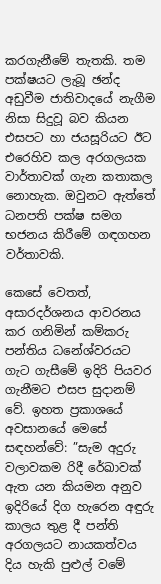කරගැනීමේ තැතකි. තම පක්ෂයට ලැබූ ඡන්ද අඩුවීම ජාතිවාදයේ නැගීම නිසා සිදුවූ බව කියන එසපට හා ජයසූරියට ඊට එරෙහිව කල අරගලයක වාර්තාවක් ගැන කතාකල නොහැක. ඔවුනට ඇත්තේ ධනපති පක්ෂ සමග භජනය කිරීමේ ගඳගහන වර්තාවකි.

කෙසේ වෙතත්, අසාරදර්ශනය ආවරනය කර ගනිමින් කම්කරු පන්තිය ධනේශ්වරයට ගැට ගැසීමේ ඉදිරි පියවර ගැනීමට එසප සුදානම් වේ. ඉහත ප්‍රකාශයේ අවසානයේ මෙසේ සඳහන්වේ: ”සැම අදුරු වලාවකම රිදී රේඛාවක් ඇත යන කියමන අනුව ඉදිරියේ දිග හැරෙන අඳුරු කාලය තුළ දී පන්ති අරගලයට නායකත්වය දිය හැකි පුළුල් වමේ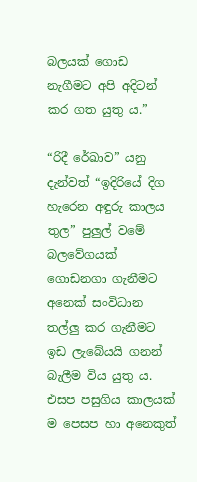බලයක් ගොඩ නැගීමට අපි අදිටන් කර ගත යුතු ය.”

“රිදී රේඛාව” යනු දැන්වත් “ඉදිරියේ දිග හැරෙන අඳුරු කාලය තුල” පුලු‍ල් වමේ බලවේගයක් ගොඩනගා ගැනීමට අනෙක් සංවිධාන තල්ලු‍ කර ගැනීමට ඉඩ ලැබේයයි ගනන් බැලීම විය යුතු ය. එසප පසුගිය කාලයක් ම පෙසප හා අනෙකුත්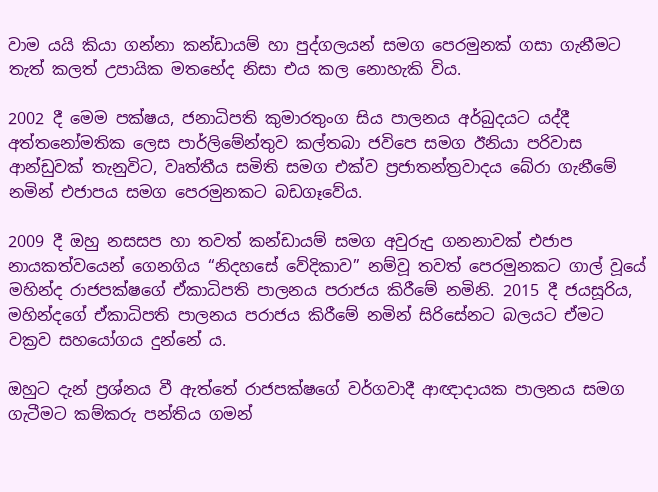වාම යයි කියා ගන්නා කන්ඩායම් හා පුද්ගලයන් සමග පෙරමුනක් ගසා ගැනීමට තැත් කලත් උපායික මතභේද නිසා එය කල නොහැකි විය.

2002 දී මෙම පක්ෂය, ජනාධිපති කුමාරතුංග සිය පාලනය අර්බුදයට යද්දී අත්තනෝමතික ලෙස පාර්ලිමේන්තුව කල්තබා ජවිපෙ සමග ඊනියා පරිවාස ආන්ඩුවක් තැනුවිට, වෘත්තීය සමිති සමග එක්ව ප්‍රජාතන්ත්‍රවාදය බේරා ගැනීමේ නමින් එජාපය සමග පෙරමුනකට බඩගෑවේය.

2009 දී ඔහු නසසප හා තවත් කන්ඩායම් සමග අවුරුදු ගනනාවක් එජාප නායකත්වයෙන් ගෙනගිය “නිදහසේ වේදිකාව” නම්වූ තවත් පෙරමුනකට ගාල් වූයේ මහින්ද රාජපක්ෂගේ ඒකාධිපති පාලනය පරාජය කිරීමේ නමිනි. 2015 දී ජයසූරිය, මහින්දගේ ඒකාධිපති පාලනය පරාජය කිරීමේ නමින් සිරිසේනට බලයට ඒමට වක්‍රව සහයෝගය දුන්නේ ය.

ඔහුට දැන් ප්‍රශ්නය වී ඇත්තේ රාජපක්ෂගේ වර්ගවාදී ආඥාදායක පාලනය සමග ගැටීමට කම්කරු පන්තිය ගමන්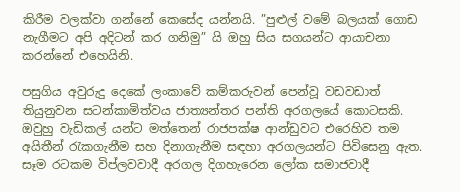කිරීම වලක්වා ගන්නේ කෙසේද යන්නයි. ”පුළුල් වමේ බලයක් ගොඩ නැගීමට අපි අදිටන් කර ගනිමු” යි ඔහු සිය සගයන්ට ආයාචනා කරන්නේ එහෙයිනි.

පසුගිය අවුරුදු දෙකේ ලංකාවේ කම්කරුවන් පෙන්වූ වඩවඩාත් තියුනුවන සටන්කාමිත්වය ජාත්‍යන්තර පන්ති අරගලයේ කොටසකි. ඔවුහු වැඩිකල් යන්ට මත්තෙන් රාජපක්ෂ ආන්ඩුවට එරෙහිව තම අයිතීන් රැකගැනීම සහ දිනාගැනීම සඳහා අරගලයන්ට පිවිසෙනු ඇත. සෑම රටකම විප්ලවවාදී අරගල දිගහැරෙන ලෝක සමාජවාදී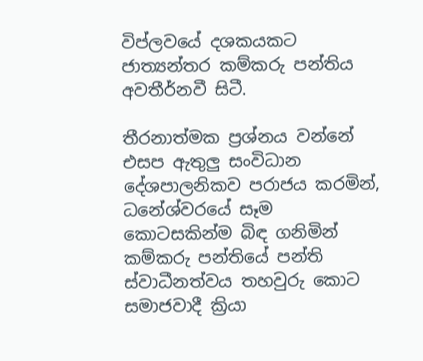විප්ලවයේ දශකයකට ජාත්‍යන්තර කම්කරු පන්තිය අවතීර්නවී සිටී.

තීරනාත්මක ප්‍රශ්නය වන්නේ එසප ඇතුලු‍ සංවිධාන දේශපාලනිකව පරාජය කරමින්, ධනේශ්වරයේ සෑම කොටසකින්ම බිඳ ගනිමින් කම්කරු පන්තියේ පන්ති ස්වාධීනත්වය තහවුරු කොට සමාජවාදී ක්‍රියා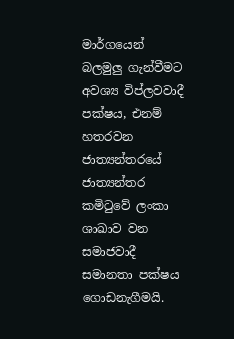මාර්ගයෙන් බලමුලු‍ ගැන්වීමට අවශ්‍ය විප්ලවවාදී පක්ෂය, එනම් හතරවන ජාත්‍යන්තරයේ ජාත්‍යන්තර කමිටුවේ ලංකා ශාඛාව වන සමාජවාදී සමානතා පක්ෂය ගොඩනැගීමයි.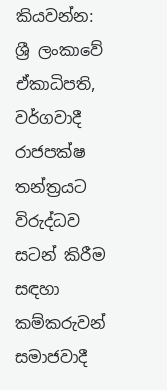කියවන්න: ශ්‍රී ලංකාවේ ඒකාධිපති, වර්ගවාදී රාජපක්ෂ තන්ත්‍රයට විරුද්ධව සටන් කිරීම සඳහා කම්කරුවන් සමාජවාදී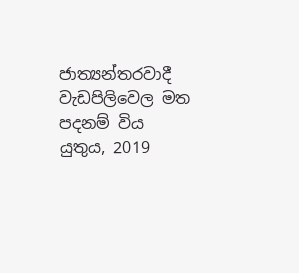ජාත්‍යන්තරවාදී වැඩපිලිවෙල මත පදනම් විය යුතුය, 2019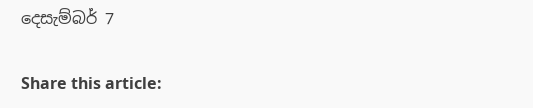දෙසැම්බර් 7

Share this article: